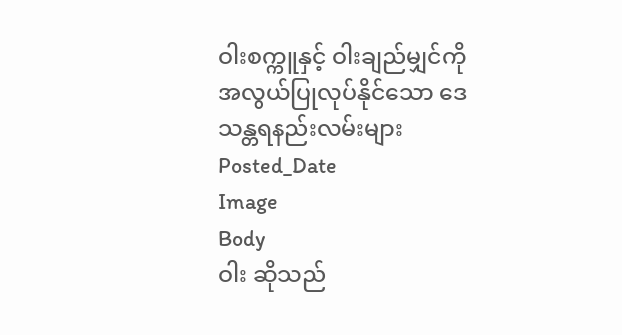ဝါးစက္ကူနှင့် ဝါးချည်မျှင်ကို အလွယ်ပြုလုပ်နိုင်သော ဒေသန္တရနည်းလမ်းများ
Posted_Date
Image
Body
ဝါး ဆိုသည်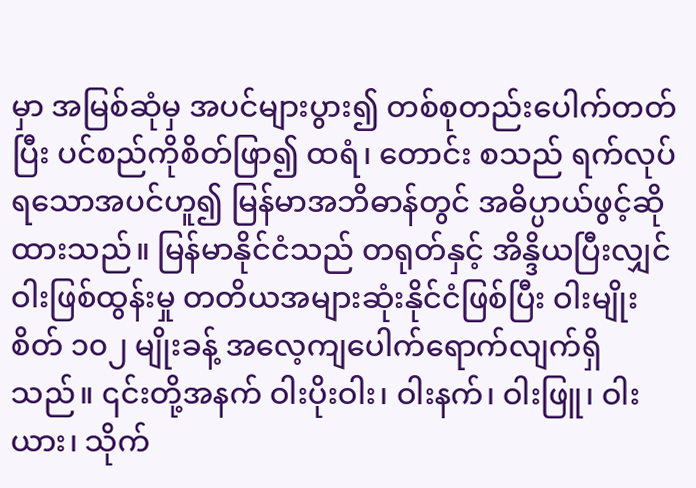မှာ အမြစ်ဆုံမှ အပင်များပွား၍ တစ်စုတည်းပေါက်တတ်ပြီး ပင်စည်ကိုစိတ်ဖြာ၍ ထရံ၊ တောင်း စသည် ရက်လုပ်ရသောအပင်ဟူ၍ မြန်မာအဘိဓာန်တွင် အဓိပ္ပာယ်ဖွင့်ဆိုထားသည်။ မြန်မာနိုင်ငံသည် တရုတ်နှင့် အိန္ဒိယပြီးလျှင် ဝါးဖြစ်ထွန်းမှု တတိယအများဆုံးနိုင်ငံဖြစ်ပြီး ဝါးမျိုးစိတ် ၁၀၂ မျိုးခန့် အလေ့ကျပေါက်ရောက်လျက်ရှိသည်။ ၎င်းတို့အနက် ဝါးပိုးဝါး၊ ဝါးနက်၊ ဝါးဖြူ၊ ဝါးယား၊ သိုက်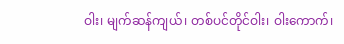ဝါး၊ မျက်ဆန်ကျယ်၊ တစ်ပင်တိုင်ဝါး၊ ဝါးကောက်၊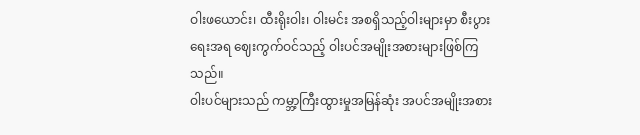ဝါးဖယောင်း၊ ထီးရိုးဝါး၊ ဝါးမင်း အစရှိသည့်ဝါးများမှာ စီးပွားရေးအရ ဈေးကွက်ဝင်သည့် ဝါးပင်အမျိုးအစားများဖြစ်ကြသည်။
ဝါးပင်များသည် ကမ္ဘာ့ကြီးထွားမှုအမြန်ဆုံး အပင်အမျိုးအစား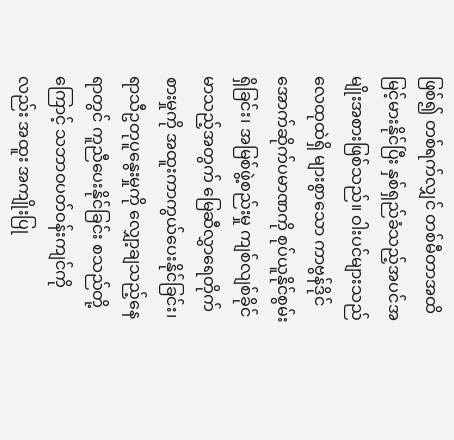ဖြစ်၍ တစ်ရက်လျှင် တစ်မီတာအထိ မြင့်မားနိုင်ပြီး နှစ်ရှည်ခံသည့်အပင်အမျိုးအစားဖြစ်သည်။ ဝါးပင်များသည် လေထုထဲရှိ များစွာသော ကာဗွန်ဒိုင်အောက်ဆိုက်ပမာဏကို စုပ်ယူနိုင်စွမ်းရှိခြင်း၊ အမြစ်ဖွဲ့စည်းမှု ကျစ်လျစ်ခိုင်မာသည့်အတွက် မြေဆီလွှာရေတိုက်စားမှုကို အထူးကာကွယ်ပေးနိုင်ခြင်း၊ ရာသီဥတုပူနွေးမှုကို လျှော့ချသည့်နေရာတွင် ကူညီပေးနိုင်ခြင်း စသည်တို့ကြောင့် သဘာဝပတ်ဝန်းကျင်ကိုလည်း အထူး အကျိုးပြု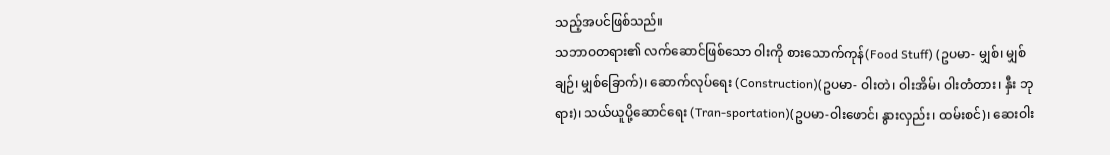သည့်အပင်ဖြစ်သည်။
သဘာဝတရား၏ လက်ဆောင်ဖြစ်သော ဝါးကို စားသောက်ကုန်(Food Stuff) (ဥပမာ- မျှစ်၊ မျှစ်ချဉ်၊ မျှစ်ခြောက်)၊ ဆောက်လုပ်ရေး (Construction)(ဥပမာ- ဝါးတဲ၊ ဝါးအိမ်၊ ဝါးတံတား၊ နှီး ဘုရား)၊ သယ်ယူပို့ဆောင်ရေး (Tran-sportation)(ဥပမာ-ဝါးဖောင်၊ နွားလှည်း၊ ထမ်းစင်)၊ ဆေးဝါး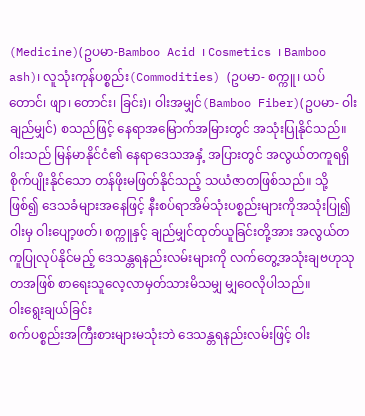(Medicine)(ဥပမာ-Bamboo Acid ၊ Cosmetics ၊ Bamboo ash)၊ လူသုံးကုန်ပစ္စည်း(Commodities) (ဥပမာ- စက္ကူ၊ ယပ်တောင်၊ ဖျာ၊ တောင်း၊ ခြင်း)၊ ဝါးအမျှင်(Bamboo Fiber)(ဥပမာ- ဝါးချည်မျှင်) စသည်ဖြင့် နေရာအမြောက်အမြားတွင် အသုံးပြုနိုင်သည်။ ဝါးသည် မြန်မာနိုင်ငံ၏ နေရာဒေသအနှံ့ အပြားတွင် အလွယ်တကူရရှိ စိုက်ပျိုးနိုင်သော တန်ဖိုးမဖြတ်နိုင်သည့် သယံဇာတဖြစ်သည်။ သို့ဖြစ်၍ ဒေသခံများအနေဖြင့် နီးစပ်ရာအိမ်သုံးပစ္စည်းများကိုအသုံးပြု၍ ဝါးမှ ဝါးပျော့ဖတ်၊ စက္ကူနှင့် ချည်မျှင်ထုတ်ယူခြင်းတို့အား အလွယ်တကူပြုလုပ်နိုင်မည့် ဒေသန္တရနည်းလမ်းများကို လက်တွေ့အသုံးချဗဟုသုတအဖြစ် စာရေးသူလေ့လာမှတ်သားမိသမျှ မျှဝေလိုပါသည်။
ဝါးရွေးချယ်ခြင်း
စက်ပစ္စည်းအကြီးစားများမသုံးဘဲ ဒေသန္တရနည်းလမ်းဖြင့် ဝါး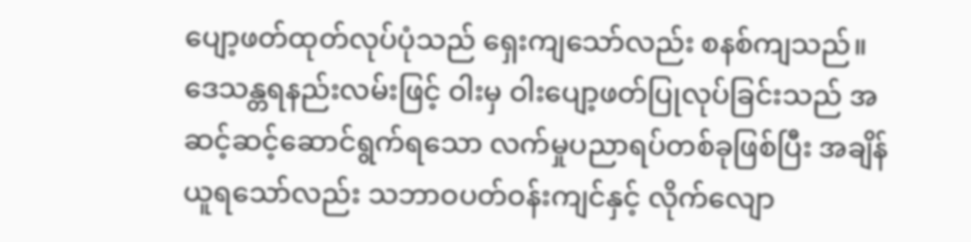ပျော့ဖတ်ထုတ်လုပ်ပုံသည် ရှေးကျသော်လည်း စနစ်ကျသည်။ ဒေသန္တရနည်းလမ်းဖြင့် ဝါးမှ ဝါးပျော့ဖတ်ပြုလုပ်ခြင်းသည် အဆင့်ဆင့်ဆောင်ရွက်ရသော လက်မှုပညာရပ်တစ်ခုဖြစ်ပြီး အချိန်ယူရသော်လည်း သဘာဝပတ်ဝန်းကျင်နှင့် လိုက်လျော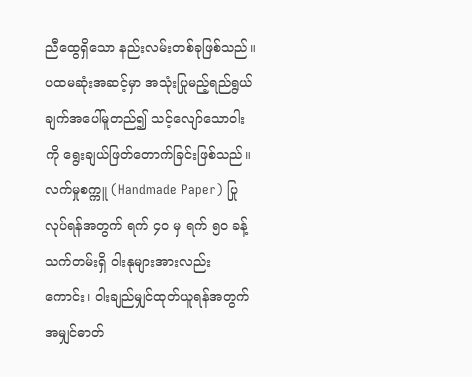ညီထွေရှိသော နည်းလမ်းတစ်ခုဖြစ်သည်။ ပထမဆုံးအဆင့်မှာ အသုံးပြုမည့်ရည်ရွယ်ချက်အပေါ်မူတည်၍ သင့်လျော်သောဝါးကို ရွေးချယ်ဖြတ်တောက်ခြင်းဖြစ်သည်။
လက်မှုစက္ကူ (Handmade Paper) ပြုလုပ်ရန်အတွက် ရက် ၄၀ မှ ရက် ၅၀ ခန့်သက်တမ်းရှိ ဝါးနုများအားလည်းကောင်း၊ ဝါးချည်မျှင်ထုတ်ယူရန်အတွက် အမျှင်ဓာတ်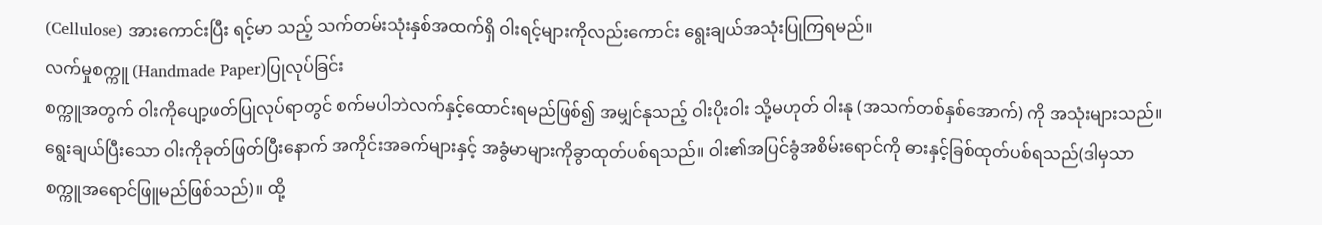(Cellulose) အားကောင်းပြီး ရင့်မာ သည့် သက်တမ်းသုံးနှစ်အထက်ရှိ ဝါးရင့်များကိုလည်းကောင်း ရွေးချယ်အသုံးပြုကြရမည်။
လက်မှုစက္ကူ (Handmade Paper)ပြုလုပ်ခြင်း
စက္ကူအတွက် ဝါးကိုပျော့ဖတ်ပြုလုပ်ရာတွင် စက်မပါဘဲလက်နှင့်ထောင်းရမည်ဖြစ်၍ အမျှင်နုသည့် ဝါးပိုးဝါး သို့မဟုတ် ဝါးနု (အသက်တစ်နှစ်အောက်) ကို အသုံးများသည်။ ရွေးချယ်ပြီးသော ဝါးကိုခုတ်ဖြတ်ပြီးနောက် အကိုင်းအခက်များနှင့် အခွံမာများကိုခွာထုတ်ပစ်ရသည်။ ဝါး၏အပြင်ခွံအစိမ်းရောင်ကို ဓားနှင့်ခြစ်ထုတ်ပစ်ရသည်(ဒါမှသာ စက္ကူအရောင်ဖြူမည်ဖြစ်သည်)။ ထို့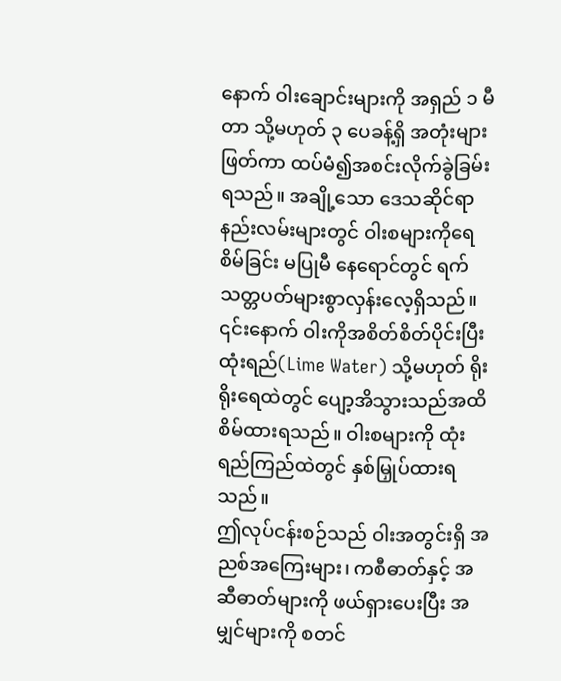နောက် ဝါးချောင်းများကို အရှည် ၁ မီတာ သို့မဟုတ် ၃ ပေခန့်ရှိ အတုံးများဖြတ်ကာ ထပ်မံ၍အစင်းလိုက်ခွဲခြမ်းရသည်။ အချို့သော ဒေသဆိုင်ရာနည်းလမ်းများတွင် ဝါးစများကိုရေစိမ်ခြင်း မပြုမီ နေရောင်တွင် ရက်သတ္တပတ်များစွာလှန်းလေ့ရှိသည်။
၎င်းနောက် ဝါးကိုအစိတ်စိတ်ပိုင်းပြီး ထုံးရည်(Lime Water) သို့မဟုတ် ရိုးရိုးရေထဲတွင် ပျော့အိသွားသည်အထိ စိမ်ထားရသည်။ ဝါးစများကို ထုံးရည်ကြည်ထဲတွင် နှစ်မြှုပ်ထားရသည်။
ဤလုပ်ငန်းစဉ်သည် ဝါးအတွင်းရှိ အညစ်အကြေးများ၊ ကစီဓာတ်နှင့် အဆီဓာတ်များကို ဖယ်ရှားပေးပြီး အမျှင်များကို စတင်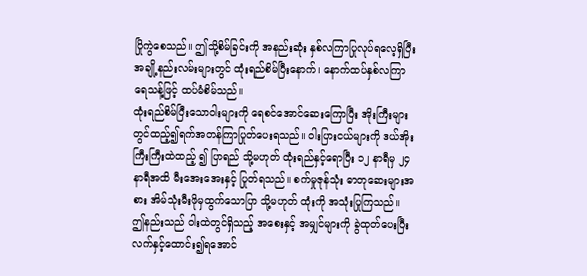ပြိုကွဲစေသည်။ ဤသို့စိမ်ခြင်းကို အနည်းဆုံး နှစ်လကြာပြုလုပ်ရလေ့ရှိပြီး အချို့နည်းလမ်းများတွင် ထုံးရည်စိမ်ပြီးနောက်၊ နောက်ထပ်နှစ်လကြာ ရေသန့်ဖြင့် ထပ်မံစိမ်သည်။
ထုံးရည်စိမ်ပြီးသောဝါးများကို ရေစင်အောင်ဆေးကြောပြီး အိုးကြီးများတွင်ထည့်၍ရက်အတန်ကြာပြုတ်ပေးရသည်။ ဝါးပြားငယ်များကို ဒယ်အိုးကြီးကြီးထဲထည့် ၍ ပြာရည် သို့မဟုတ် ထုံးရည်နှင့်ရောပြီး ၁၂ နာရီမှ ၂၄ နာရီအထိ မီးအေးအေးနှင့် ပြုတ်ရသည်။ စက်မှုဇုန်သုံး ဓာတုဆေးများအစား အိမ်သုံးမီးဖိုမှထွက်သောပြာ သို့မဟုတ် ထုံးကို အသုံးပြုကြသည်။
ဤနည်းသည် ဝါးထဲတွင်ရှိသည့် အစေးနှင့် အမျှင်များကို ခွဲထုတ်ပေးပြီး လက်နှင့်ထောင်း၍ရအောင်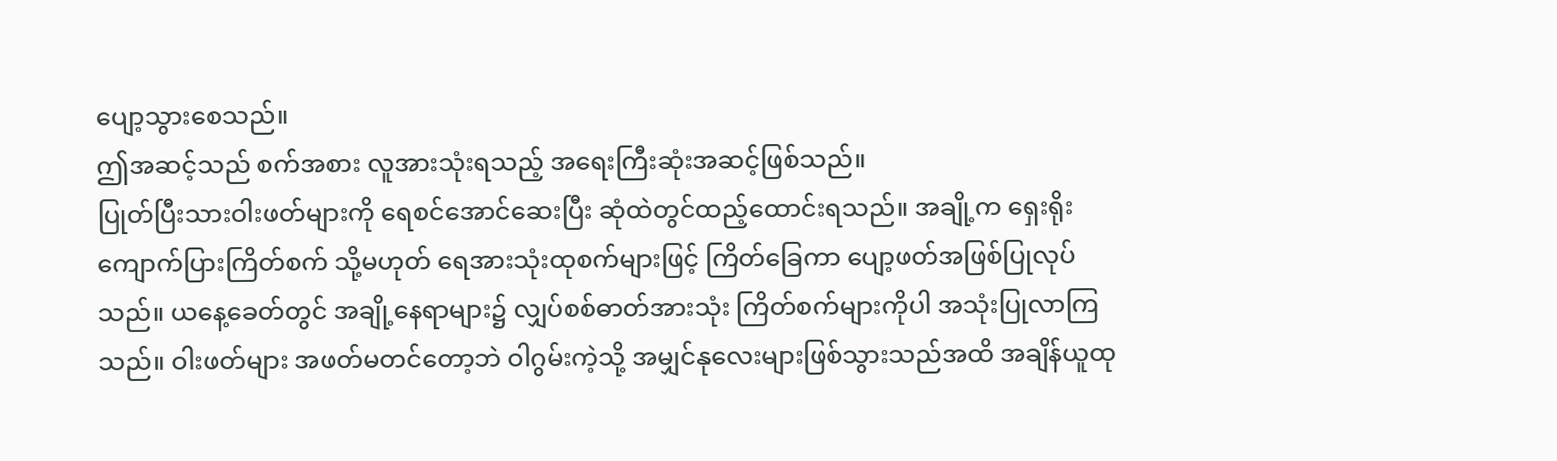ပျော့သွားစေသည်။
ဤအဆင့်သည် စက်အစား လူအားသုံးရသည့် အရေးကြီးဆုံးအဆင့်ဖြစ်သည်။
ပြုတ်ပြီးသားဝါးဖတ်များကို ရေစင်အောင်ဆေးပြီး ဆုံထဲတွင်ထည့်ထောင်းရသည်။ အချို့က ရှေးရိုးကျောက်ပြားကြိတ်စက် သို့မဟုတ် ရေအားသုံးထုစက်များဖြင့် ကြိတ်ခြေကာ ပျော့ဖတ်အဖြစ်ပြုလုပ်သည်။ ယနေ့ခေတ်တွင် အချို့နေရာများ၌ လျှပ်စစ်ဓာတ်အားသုံး ကြိတ်စက်များကိုပါ အသုံးပြုလာကြသည်။ ဝါးဖတ်များ အဖတ်မတင်တော့ဘဲ ဝါဂွမ်းကဲ့သို့ အမျှင်နုလေးများဖြစ်သွားသည်အထိ အချိန်ယူထု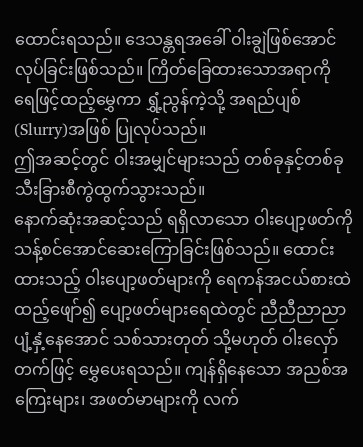ထောင်းရသည်။ ဒေသန္တရအခေါ် ဝါးချွဲဖြစ်အောင်လုပ်ခြင်းဖြစ်သည်။ ကြိတ်ခြေထားသောအရာကို ရေဖြင့်ထည့်မွှေကာ ရွှံ့ညွန်ကဲ့သို့ အရည်ပျစ်(Slurry)အဖြစ် ပြုလုပ်သည်။
ဤအဆင့်တွင် ဝါးအမျှင်များသည် တစ်ခုနှင့်တစ်ခု သီးခြားစီကွဲထွက်သွားသည်။
နောက်ဆုံးအဆင့်သည် ရရှိလာသော ဝါးပျော့ဖတ်ကို သန့်စင်အောင်ဆေးကြောခြင်းဖြစ်သည်။ ထောင်းထားသည့် ဝါးပျော့ဖတ်များကို ရေကန်အငယ်စားထဲထည့်ဖျော်၍ ပျော့ဖတ်များရေထဲတွင် ညီညီညာညာပျံ့နှံ့နေအောင် သစ်သားတုတ် သို့မဟုတ် ဝါးလှော်တက်ဖြင့် မွှေပေးရသည်။ ကျန်ရှိနေသော အညစ်အကြေးများ၊ အဖတ်မာများကို လက်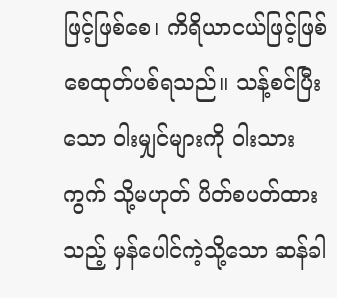ဖြင့်ဖြစ်စေ၊ ကိရိယာငယ်ဖြင့်ဖြစ်စေထုတ်ပစ်ရသည်။ သန့်စင်ပြီးသော ဝါးမျှင်များကို ဝါးသားကွက် သို့မဟုတ် ပိတ်စပတ်ထားသည့် မှန်ပေါင်ကဲ့သို့သော ဆန်ခါ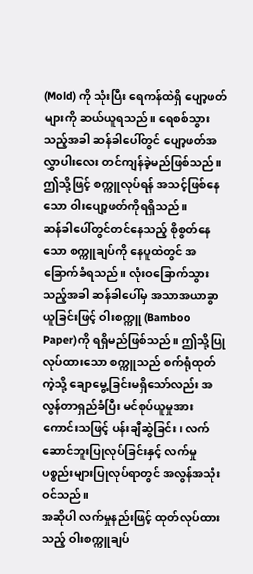(Mold) ကို သုံးပြီး ရေကန်ထဲရှိ ပျော့ဖတ်များကို ဆယ်ယူရသည်။ ရေစစ်သွားသည့်အခါ ဆန်ခါပေါ်တွင် ပျော့ဖတ်အလွှာပါးလေး တင်ကျန်ခဲ့မည်ဖြစ်သည်။ ဤသို့ဖြင့် စက္ကူလုပ်ရန် အသင့်ဖြစ်နေသော ဝါးပျော့ဖတ်ကိုရရှိသည်။
ဆန်ခါပေါ်တွင်တင်နေသည့် စိုစွတ်နေသော စက္ကူချပ်ကို နေပူထဲတွင် အခြောက်ခံရသည်။ လုံးဝခြောက်သွားသည့်အခါ ဆန်ခါပေါ်မှ အသာအယာခွာယူခြင်းဖြင့် ဝါးစက္ကူ (Bamboo Paper)ကို ရရှိမည်ဖြစ်သည်။ ဤသို့ပြုလုပ်ထားသော စက္ကူသည် စက်ရုံထုတ်ကဲ့သို့ ချောမွေ့ခြင်းမရှိသော်လည်း အလွန်တာရှည်ခံပြီး မင်စုပ်ယူမှုအားကောင်းသဖြင့် ပန်းချီဆွဲခြင်း၊ လက်ဆောင်ဘူးပြုလုပ်ခြင်းနှင့် လက်မှုပစ္စည်းများပြုလုပ်ရာတွင် အလွန်အသုံးဝင်သည်။
အဆိုပါ လက်မှုနည်းဖြင့် ထုတ်လုပ်ထားသည့် ဝါးစက္ကူချပ်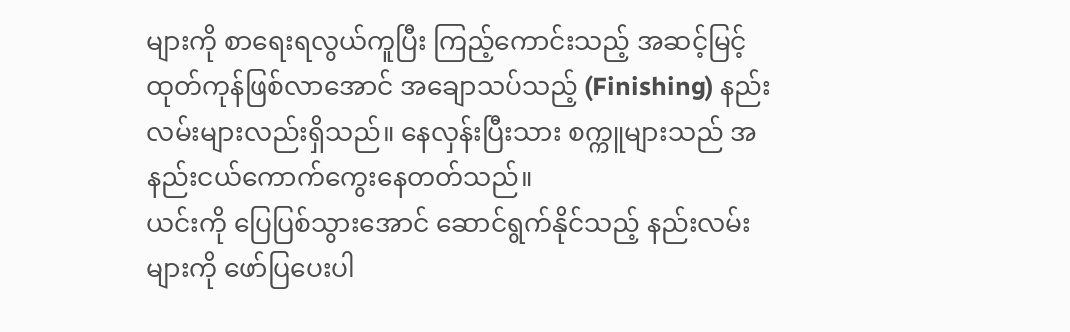များကို စာရေးရလွယ်ကူပြီး ကြည့်ကောင်းသည့် အဆင့်မြင့်ထုတ်ကုန်ဖြစ်လာအောင် အချောသပ်သည့် (Finishing) နည်းလမ်းများလည်းရှိသည်။ နေလှန်းပြီးသား စက္ကူများသည် အနည်းငယ်ကောက်ကွေးနေတတ်သည်။
ယင်းကို ပြေပြစ်သွားအောင် ဆောင်ရွက်နိုင်သည့် နည်းလမ်းများကို ဖော်ပြပေးပါ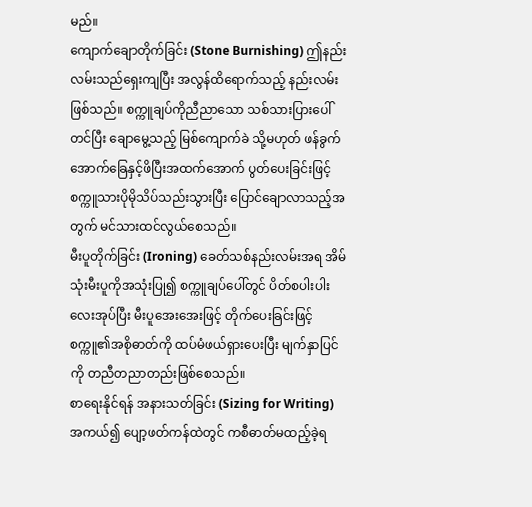မည်။
ကျောက်ချောတိုက်ခြင်း (Stone Burnishing) ဤနည်းလမ်းသည်ရှေးကျပြီး အလွန်ထိရောက်သည့် နည်းလမ်းဖြစ်သည်။ စက္ကူချပ်ကိုညီညာသော သစ်သားပြားပေါ်တင်ပြီး ချောမွေ့သည့် မြစ်ကျောက်ခဲ သို့မဟုတ် ဖန်ခွက်အောက်ခြေနှင့်ဖိပြီးအထက်အောက် ပွတ်ပေးခြင်းဖြင့် စက္ကူသားပိုမိုသိပ်သည်းသွားပြီး ပြောင်ချောလာသည့်အတွက် မင်သားထင်လွယ်စေသည်။
မီးပူတိုက်ခြင်း (Ironing) ခေတ်သစ်နည်းလမ်းအရ အိမ်သုံးမီးပူကိုအသုံးပြု၍ စက္ကူချပ်ပေါ်တွင် ပိတ်စပါးပါးလေးအုပ်ပြီး မီးပူအေးအေးဖြင့် တိုက်ပေးခြင်းဖြင့် စက္ကူ၏အစိုဓာတ်ကို ထပ်မံဖယ်ရှားပေးပြီး မျက်နှာပြင်ကို တညီတညာတည်းဖြစ်စေသည်။
စာရေးနိုင်ရန် အနားသတ်ခြင်း (Sizing for Writing) အကယ်၍ ပျော့ဖတ်ကန်ထဲတွင် ကစီဓာတ်မထည့်ခဲ့ရ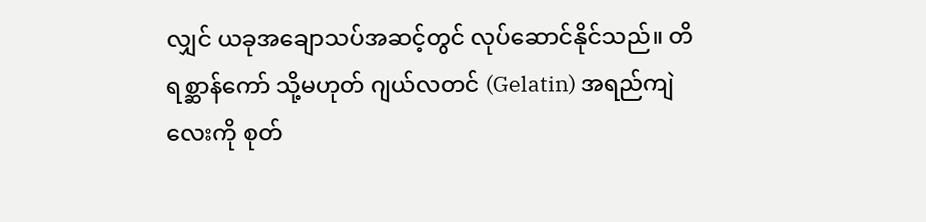လျှင် ယခုအချောသပ်အဆင့်တွင် လုပ်ဆောင်နိုင်သည်။ တိရစ္ဆာန်ကော် သို့မဟုတ် ဂျယ်လတင် (Gelatin) အရည်ကျဲလေးကို စုတ်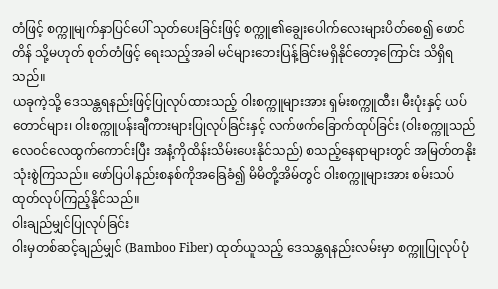တံဖြင့် စက္ကူမျက်နှာပြင်ပေါ် သုတ်ပေးခြင်းဖြင့် စက္ကူ၏ချွေးပေါက်လေးများပိတ်စေ၍ ဖောင်တိန် သို့မဟုတ် စုတ်တံဖြင့် ရေးသည့်အခါ မင်များဘေးပြန့်ခြင်းမရှိနိုင်တော့ကြောင်း သိရှိရသည်။
ယခုကဲ့သို့ ဒေသန္တရနည်းဖြင့်ပြုလုပ်ထားသည့် ဝါးစက္ကူများအား ရှမ်းစက္ကူထီး၊ မီးပုံးနှင့် ယပ်တောင်များ၊ ဝါးစက္ကူပန်းချီကားများပြုလုပ်ခြင်းနှင့် လက်ဖက်ခြောက်ထုပ်ခြင်း (ဝါးစက္ကူသည် လေဝင်လေထွက်ကောင်းပြီး အနံ့ကိုထိန်းသိမ်းပေးနိုင်သည်) စသည့်နေရာများတွင် အမြတ်တနိုးသုံးစွဲကြသည်။ ဖော်ပြပါနည်းစနစ်ကိုအခြေခံ၍ မိမိတို့အိမ်တွင် ဝါးစက္ကူများအား စမ်းသပ်ထုတ်လုပ်ကြည့်နိုင်သည်။
ဝါးချည်မျှင်ပြုလုပ်ခြင်း
ဝါးမှတစ်ဆင့်ချည်မျှင် (Bamboo Fiber) ထုတ်ယူသည့် ဒေသန္တရနည်းလမ်းမှာ စက္ကူပြုလုပ်ပုံ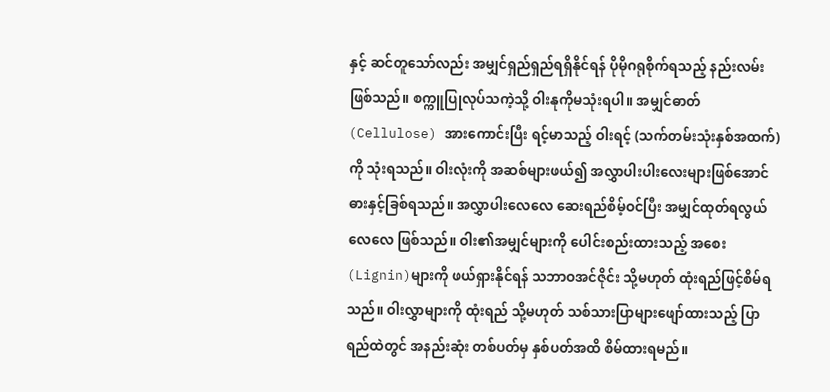နှင့် ဆင်တူသော်လည်း အမျှင်ရှည်ရှည်ရရှိနိုင်ရန် ပိုမိုဂရုစိုက်ရသည့် နည်းလမ်းဖြစ်သည်။ စက္ကူပြုလုပ်သကဲ့သို့ ဝါးနုကိုမသုံးရပါ။ အမျှင်ဓာတ်(Cellulose) အားကောင်းပြီး ရင့်မာသည့် ဝါးရင့် (သက်တမ်းသုံးနှစ်အထက်)ကို သုံးရသည်။ ဝါးလုံးကို အဆစ်များဖယ်၍ အလွှာပါးပါးလေးများဖြစ်အောင် ဓားနှင့်ခြစ်ရသည်။ အလွှာပါးလေလေ ဆေးရည်စိမ့်ဝင်ပြီး အမျှင်ထုတ်ရလွယ်လေလေ ဖြစ်သည်။ ဝါး၏အမျှင်များကို ပေါင်းစည်းထားသည့် အစေး(Lignin)များကို ဖယ်ရှားနိုင်ရန် သဘာဝအင်ဇိုင်း သို့မဟုတ် ထုံးရည်ဖြင့်စိမ်ရသည်။ ဝါးလွှာများကို ထုံးရည် သို့မဟုတ် သစ်သားပြာများဖျော်ထားသည့် ပြာရည်ထဲတွင် အနည်းဆုံး တစ်ပတ်မှ နှစ်ပတ်အထိ စိမ်ထားရမည်။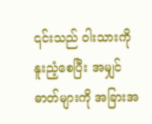၎င်းသည် ဝါးသားကိုနူးညံ့စေပြီး အမျှင်ဓာတ်များကို အခြားအ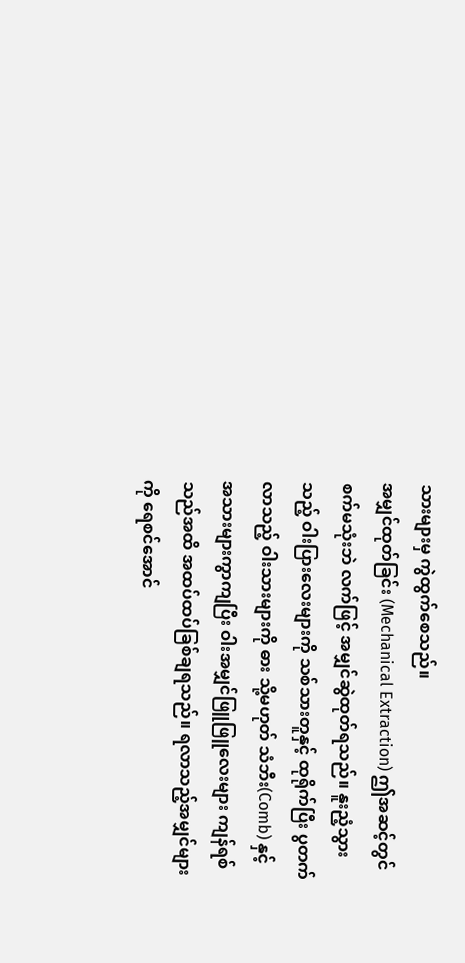သားများမှ ကွဲထွက်စေသည်။
အမျှင်ထုတ်ခြင်း (Mechanical Extraction) ဤအဆင့်တွင် စက်မသုံးဘဲ လက်ဖြင့် အမျှင်ဆွဲထုတ်ရသည်။ နူးညံ့သွားသည့် ဝါးပြားလေးများကို သစ်သားတူနှင့် ထုရိုက်ပြီး ပွတက်လာသည့် ဝါးသားများကို ဓား သို့မဟုတ် သံဘီး(Comb) နှင့် အသားများကွာကျပြီး ဝါးအမျှင်ဖြူဖြူလေးများ ကျန်ရစ်သည်အထိ အထပ်ထပ်ခြစ်ချရသည်။ ရလာသည့်အမျှင်များကို ရေစင်အောင်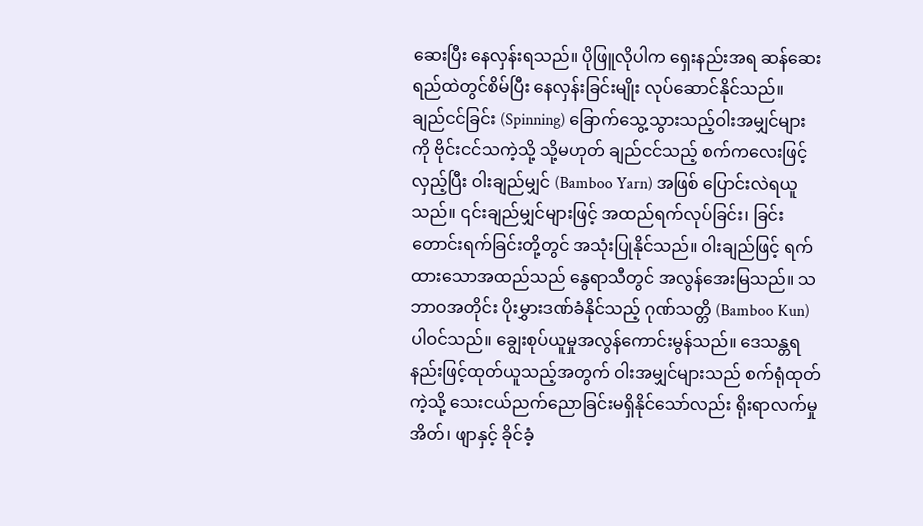ဆေးပြီး နေလှန်းရသည်။ ပိုဖြူလိုပါက ရှေးနည်းအရ ဆန်ဆေးရည်ထဲတွင်စိမ်ပြီး နေလှန်းခြင်းမျိုး လုပ်ဆောင်နိုင်သည်။
ချည်ငင်ခြင်း (Spinning) ခြောက်သွေ့သွားသည့်ဝါးအမျှင်များကို ဗိုင်းငင်သကဲ့သို့ သို့မဟုတ် ချည်ငင်သည့် စက်ကလေးဖြင့်လှည့်ပြီး ဝါးချည်မျှင် (Bamboo Yarn) အဖြစ် ပြောင်းလဲရယူသည်။ ၎င်းချည်မျှင်များဖြင့် အထည်ရက်လုပ်ခြင်း၊ ခြင်းတောင်းရက်ခြင်းတို့တွင် အသုံးပြုနိုင်သည်။ ဝါးချည်ဖြင့် ရက်ထားသောအထည်သည် နွေရာသီတွင် အလွန်အေးမြသည်။ သဘာဝအတိုင်း ပိုးမွှားဒဏ်ခံနိုင်သည့် ဂုဏ်သတ္တိ (Bamboo Kun) ပါဝင်သည်။ ချွေးစုပ်ယူမှုအလွန်ကောင်းမွန်သည်။ ဒေသန္တရနည်းဖြင့်ထုတ်ယူသည့်အတွက် ဝါးအမျှင်များသည် စက်ရုံထုတ်ကဲ့သို့ သေးငယ်ညက်ညောခြင်းမရှိနိုင်သော်လည်း ရိုးရာလက်မှုအိတ်၊ ဖျာနှင့် ခိုင်ခံ့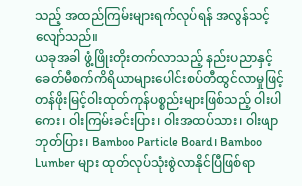သည့် အထည်ကြမ်းများရက်လုပ်ရန် အလွန်သင့်လျော်သည်။
ယခုအခါ ဖွံ့ဖြိုးတိုးတက်လာသည့် နည်းပညာနှင့် ခေတ်မီစက်ကိရိယာများပေါင်းစပ်တီထွင်လာမှုဖြင့် တန်ဖိုးမြင့်ဝါးထုတ်ကုန်ပစ္စည်းများဖြစ်သည့် ဝါးပါကေး၊ ဝါးကြမ်းခင်းပြား၊ ဝါးအထပ်သား၊ ဝါးဖျာဘုတ်ပြား၊ Bamboo Particle Board၊ Bamboo Lumber များ ထုတ်လုပ်သုံးစွဲလာနိုင်ပြီဖြစ်ရာ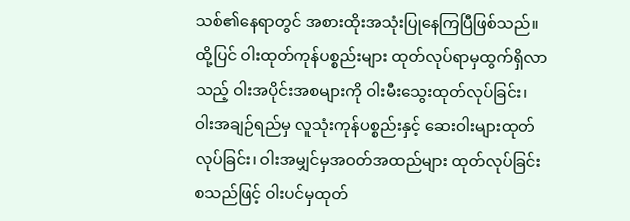သစ်၏နေရာတွင် အစားထိုးအသုံးပြုနေကြပြီဖြစ်သည်။ ထို့ပြင် ဝါးထုတ်ကုန်ပစ္စည်းများ ထုတ်လုပ်ရာမှထွက်ရှိလာသည့် ဝါးအပိုင်းအစများကို ဝါးမီးသွေးထုတ်လုပ်ခြင်း၊ ဝါးအချဉ်ရည်မှ လူသုံးကုန်ပစ္စည်းနှင့် ဆေးဝါးများထုတ်လုပ်ခြင်း၊ ဝါးအမျှင်မှအဝတ်အထည်များ ထုတ်လုပ်ခြင်း စသည်ဖြင့် ဝါးပင်မှထုတ်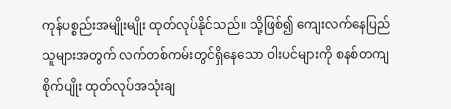ကုန်ပစ္စည်းအမျိုးမျိုး ထုတ်လုပ်နိုင်သည်။ သို့ဖြစ်၍ ကျေးလက်နေပြည်သူများအတွက် လက်တစ်ကမ်းတွင်ရှိနေသော ဝါးပင်များကို စနစ်တကျစိုက်ပျိုး ထုတ်လုပ်အသုံးချ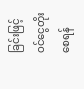ခြင်းဖြင့် ဝင်ငွေတိုးစေရန်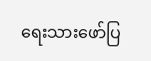ရေးသားဖော်ပြ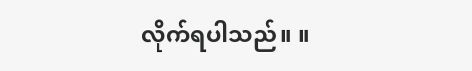လိုက်ရပါသည်။ ။